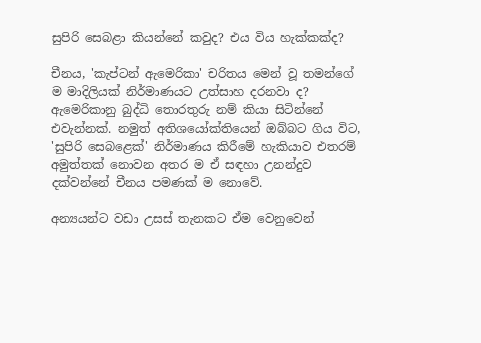සුපිරි සෙබළා කියන්නේ කවුද? එය විය හැක්කක්ද?

චීනය, 'කැප්ටන් ඇමෙරිකා' චරිතය මෙන් වූ තමන්ගේ ම මාදිලියක් නිර්මාණයට උත්සාහ දරනවා ද? ඇමෙරිකානු බුද්ධි තොරතුරු නම් කියා සිටින්නේ එවැන්නක්. නමුත් අතිශයෝක්තියෙන් ඔබ්බට ගිය විට, 'සුපිරි සෙබළෙක්' නිර්මාණය කිරීමේ හැකියාව එතරම් අමුත්තක් නොවන අතර ම ඒ සඳහා උනන්දුව දක්වන්නේ චීනය පමණක් ම නොවේ.

අන්‍යයන්ට වඩා උසස් තැනකට ඒම වෙනුවෙන්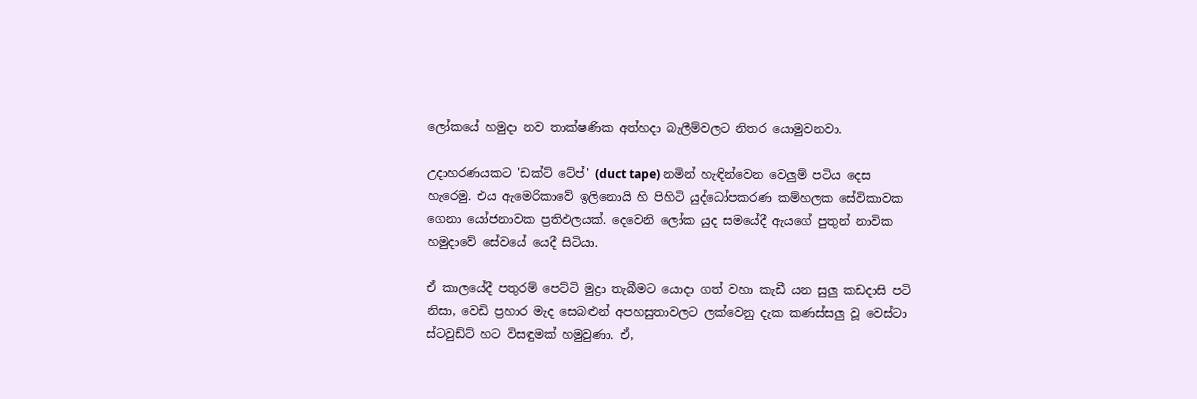ලෝකයේ හමුදා නව තාක්ෂණික අත්හදා බැලීම්වලට නිතර යොමුවනවා.

උදාහරණයකට 'ඩක්ට් ටේප්' (duct tape) නමින් හැඳින්වෙන වෙලුම් පටිය දෙස හැරෙමු. එය ඇමෙරිකාවේ ඉලිනොයි හි පිහිටි යුද්ධෝපකරණ කම්හලක සේවිකාවක ගෙනා යෝජනාවක ප්‍රතිඵලයක්. දෙවෙනි ලෝක යුද සමයේදී ඇයගේ පුතුන් නාවික හමුදාවේ සේවයේ යෙදී සිටියා.

ඒ කාලයේදී පතුරම් පෙට්ටි මුද්‍රා තැබීමට යොදා ගත් වහා කැඩී යන සුලු කඩදාසි පටි නිසා, වෙඩි ප්‍රහාර මැද සෙබළුන් අපහසුතාවලට ලක්වෙනු දැක කණස්සලු වූ වෙස්ටා ස්ටවුඩ්ට් හට විසඳුමක් හමුවුණා. ඒ,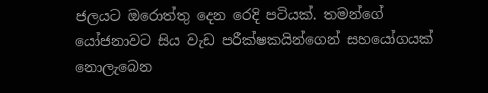ජලයට ඔරොත්තු දෙන රෙදි පටියක්. තමන්ගේ යෝජනාවට සිය වැඩ පරීක්ෂකයින්ගෙන් සහයෝගයක් නොලැබෙන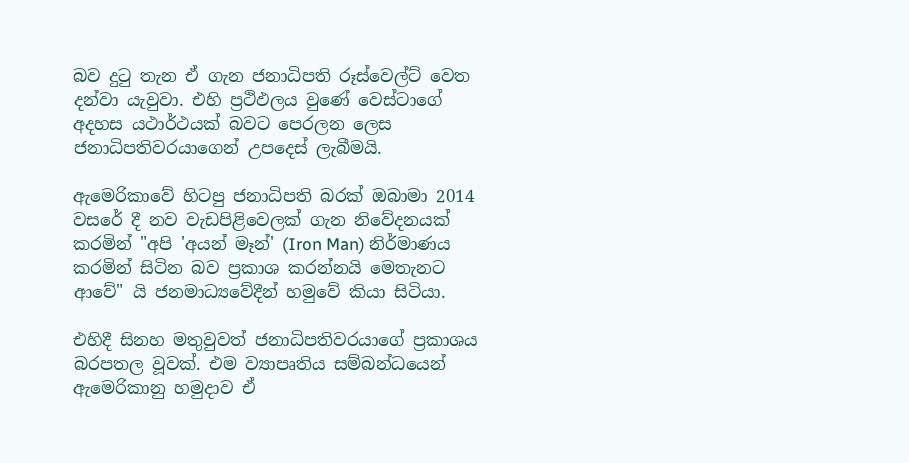බව දුටු තැන ඒ ගැන ජනාධිපති රූස්වෙල්ට් වෙත දන්වා යැවුවා. එහි ප්‍රථිඵලය වුණේ වෙස්ටාගේ අදහස යථාර්ථයක් බවට පෙරලන ලෙස ජනාධිපතිවරයාගෙන් උපදෙස් ලැබීමයි.

ඇමෙරිකාවේ හිටපු ජනාධිපති බරක් ඔබාමා 2014 වසරේ දී නව වැඩපිළිවෙලක් ගැන නිවේදනයක් කරමින් "අපි 'අයන් මෑන්' (Iron Man) නිර්මාණය කරමින් සිටින බව ප්‍රකාශ කරන්නයි මෙතැනට ආවේ" යි ජනමාධ්‍යවේදීන් හමුවේ කියා සිටියා.

එහිදී සිනහ මතුවුවත් ජනාධිපතිවරයාගේ ප්‍රකාශය බරපතල වූවක්. එම ව්‍යාපෘතිය සම්බන්ධයෙන් ඇමෙරිකානු හමුදාව ඒ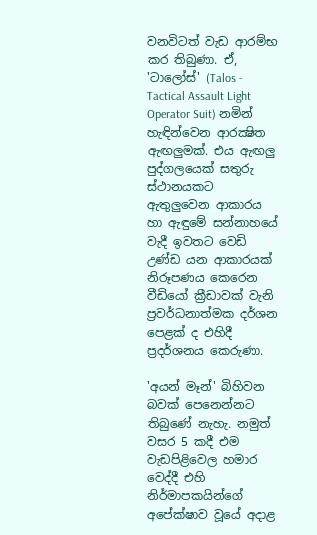වනවිටත් වැඩ ආරම්භ කර තිබුණා. ඒ, 'ටාලෝස්' (Talos - Tactical Assault Light Operator Suit) නමින් හැඳින්වෙන ආරක්‍ෂිත ඇඟලුමක්. එය ඇඟලු පුද්ගලයෙක් සතුරු ස්ථානයකට ඇතුලුවෙන ආකාරය හා ඇඳුමේ සන්නාහයේ වැදී ඉවතට වෙඩි උණ්ඩ යන ආකාරයක් නිරූපණය කෙරෙන වීඩියෝ ක්‍රීඩාවක් වැනි ප්‍රවර්ධනාත්මක දර්ශන පෙළක් ද එහිදී ප්‍රදර්ශනය කෙරුණා.

'අයන් මෑන්' බිහිවන බවක් පෙනෙන්නට තිබුණේ නැහැ. නමුත් වසර 5 කදී එම වැඩපිළිවෙල හමාර වෙද්දී එහි නිර්මාපකයින්ගේ අපේක්ෂාව වූයේ අදාළ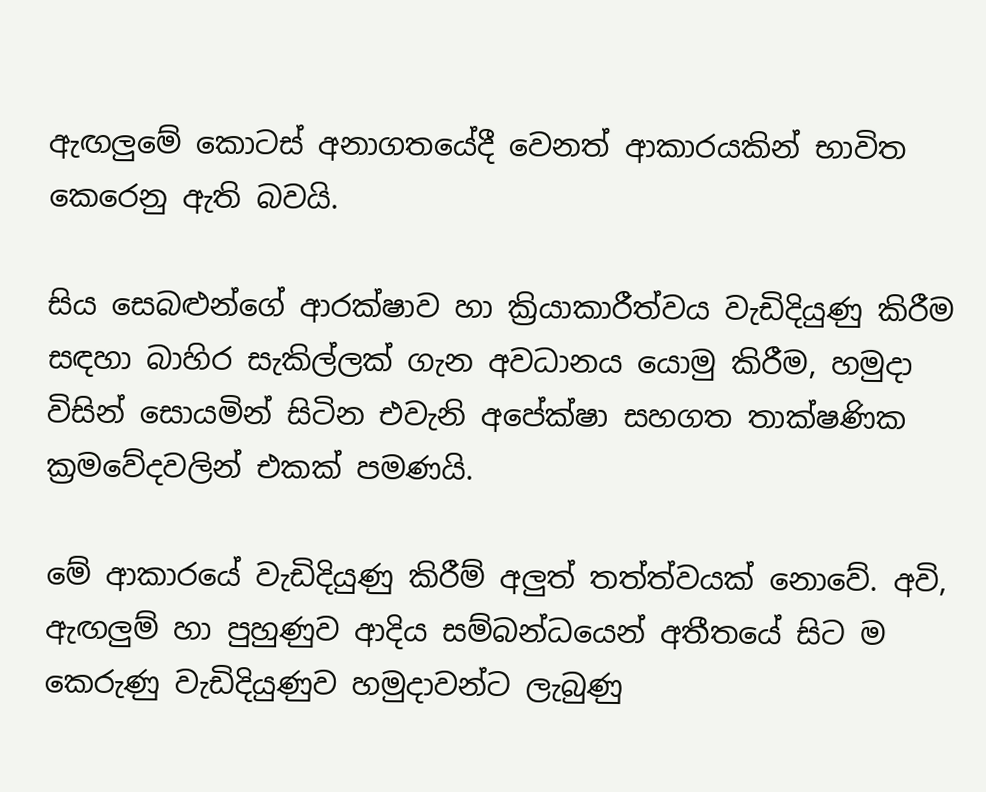ඇඟලුමේ කොටස් අනාගතයේදී වෙනත් ආකාරයකින් භාවිත කෙරෙනු ඇති බවයි.

සිය සෙබළුන්ගේ ආරක්ෂාව හා ක්‍රියාකාරීත්වය වැඩිදියුණු කිරීම සඳහා බාහිර සැකිල්ලක් ගැන අවධානය යොමු කිරීම, හමුදා විසින් සොයමින් සිටින එවැනි අපේක්ෂා සහගත තාක්ෂණික ක්‍රමවේදවලින් එකක් පමණයි.

මේ ආකාරයේ වැඩිදියුණු කිරීම් අලුත් තත්ත්වයක් නොවේ. අවි, ඇඟලුම් හා පුහුණුව ආදිය සම්බන්ධයෙන් අතීතයේ සිට ම කෙරුණු වැඩිදියුණුව හමුදාවන්ට ලැබුණු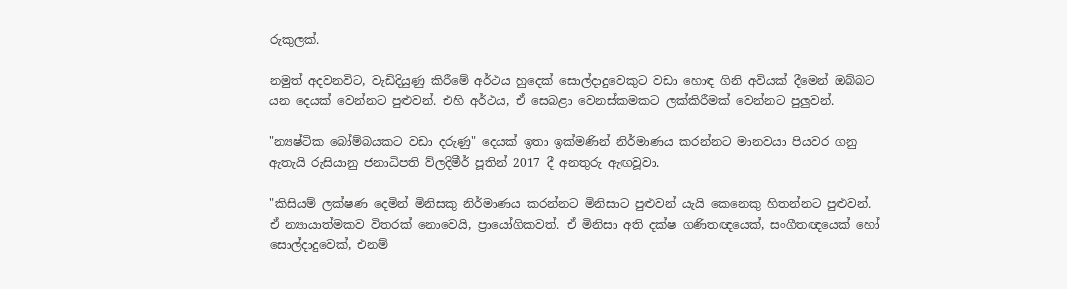රුකුලක්.

නමුත් අදවනවිට, වැඩිදියුණු කිරීමේ අර්ථය හුදෙක් සොල්දාදුවෙකුට වඩා හොඳ ගිනි අවියක් දීමෙන් ඔබ්බට යන දෙයක් වෙන්නට පුළුවන්. එහි අර්ථය, ඒ සෙබළා වෙනස්කමකට ලක්කිරීමක් වෙන්නට පුලුවන්.

"න්‍යෂ්ටික බෝම්බයකට වඩා දරුණු" දෙයක් ඉතා ඉක්මණින් නිර්මාණය කරන්නට මානවයා පියවර ගනු ඇතැයි රුසියානු ජනාධිපති ව්ලදිමීර් පූතින් 2017 දී අනතුරු ඇඟවූවා.

"කිසියම් ලක්ෂණ දෙමින් මිනිසකු නිර්මාණය කරන්නට මිනිසාට පුළුවන් යැයි කෙනෙකු හිතන්නට පුළුවන්. ඒ න්‍යායාත්මකව විතරක් නොවෙයි, ප්‍රායෝගිකවත්. ඒ මිනිසා අති දක්ෂ ගණිතඥයෙක්, සංගීතඥයෙක් හෝ සොල්දාදුවෙක්, එනම්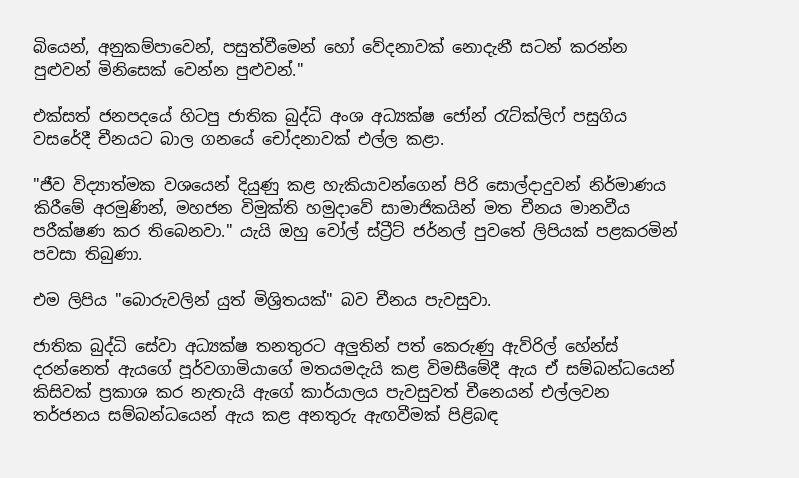බියෙන්, අනුකම්පාවෙන්, පසුත්වීමෙන් හෝ වේදනාවක් නොදැනී සටන් කරන්න පුළුවන් මිනිසෙක් වෙන්න පුළුවන්."

එක්සත් ජනපදයේ හිටපු ජාතික බුද්ධි අංශ අධ්‍යක්ෂ ජෝන් රැට්ක්ලිෆ් පසුගිය වසරේදී චීනයට බාල ගනයේ චෝදනාවක් එල්ල කළා.

"ජීව විද්‍යාත්මක වශයෙන් දියුණු කළ හැකියාවන්ගෙන් පිරි සොල්දාදුවන් නිර්මාණය කිරීමේ අරමුණින්, මහජන විමුක්ති හමුදාවේ සාමාජිකයින් මත චීනය මානවීය පරීක්ෂණ කර තිබෙනවා." යැයි ඔහු වෝල් ස්ට්‍රීට් ජර්නල් පුවතේ ලිපියක් පළකරමින් පවසා තිබුණා.

එම ලිපිය "බොරුවලින් යුත් මිශ්‍රිතයක්" බව චීනය පැවසුවා.

ජාතික බුද්ධි සේවා අධ්‍යක්ෂ තනතුරට අලුතින් පත් කෙරුණු ඇව්රිල් හේන්ස් දරන්නෙත් ඇයගේ පූර්වගාමියාගේ මතයමදැයි කළ විමසීමේදී ඇය ඒ සම්බන්ධයෙන් කිසිවක් ප්‍රකාශ කර නැතැයි ඇගේ කාර්යාලය පැවසුවත් චීනෙයන් එල්ලවන තර්ජනය සම්බන්ධයෙන් ඇය කළ අනතුරු ඇඟවීමක් පිළිබඳ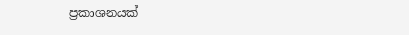ප්‍රකාශනයක්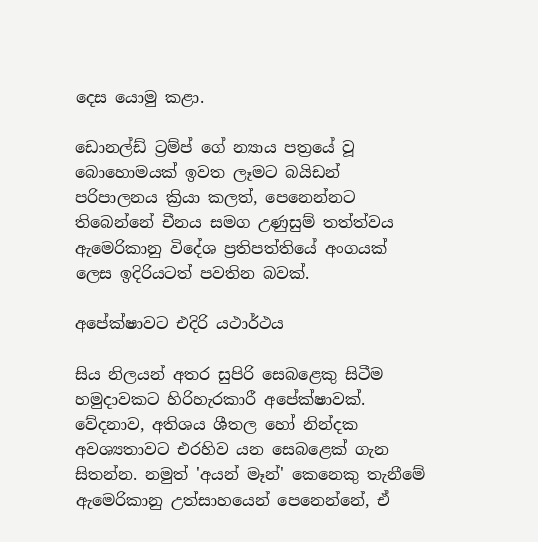දෙස යොමු කළා.

ඩොනල්ඩ් ට්‍රම්ප් ගේ න්‍යාය පත්‍රයේ වූ බොහොමයක් ඉවත ලෑමට බයිඩන් පරිපාලනය ක්‍රියා කලත්, පෙනෙන්නට තිබෙන්නේ චීනය සමග උණුසුම් තත්ත්වය ඇමෙරිකානු විදේශ ප්‍රතිපත්තියේ අංගයක් ලෙස ඉදිරියටත් පවතින බවක්.

අපේක්ෂාවට එදිරි යථාර්ථය

සිය නිලයන් අතර සුපිරි සෙබළෙකු සිටීම හමුදාවකට හිරිහැරකාරී අපේක්ෂාවක්. වේදනාව, අතිශය ශීතල හෝ නින්දක අවශ්‍යතාවට එරහිව යන සෙබළෙක් ගැන සිතන්න. නමුත් 'අයන් මෑන්' කෙනෙකු තැනීමේ ඇමෙරිකානු උත්සාහයෙන් පෙනෙන්නේ, ඒ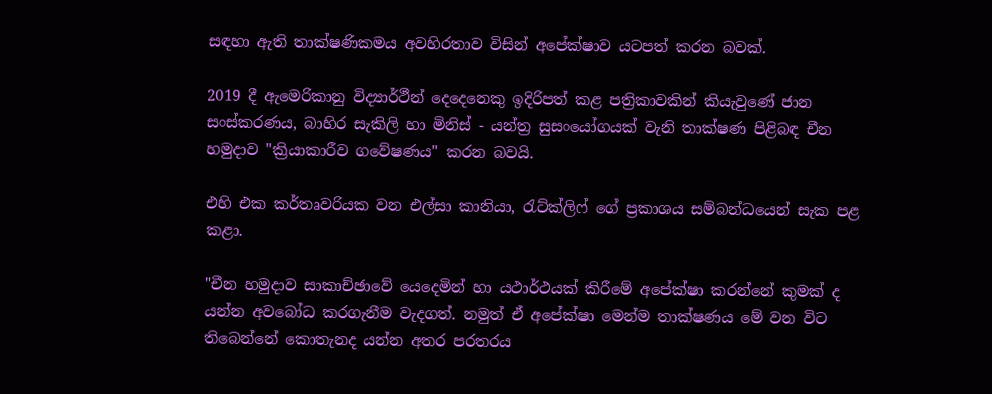සඳහා ඇති තාක්ෂණිකමය අවහිරතාව විසින් අපේක්ෂාව යටපත් කරන බවක්.

2019 දී ඇමෙරිකානු විද්‍යාර්ථීන් දෙදෙනෙකු ඉදිරිපත් කළ පත්‍රිකාවකින් කියැවුණේ ජාන සංස්කරණය, බාහිර සැකිලි හා මිනිස් - යන්ත්‍ර සුසංයෝගයක් වැනි තාක්ෂණ පිළිබඳ චීන හමුදාව "ක්‍රියාකාරීව ගවේෂණය" කරන බවයි.

එහි එක කර්තෘවරියක වන එල්සා කානියා, රැට්ක්ලිෆ් ගේ ප්‍රකාශය සම්බන්ධයෙන් සැක පළ කළා.

"චීන හමුදාව සාකාච්ඡාවේ යෙදෙමින් හා යථාර්ථයක් කිරීමේ අපේක්ෂා කරන්නේ කුමක් ද යන්න අවබෝධ කරගැනීම වැදගත්. නමුත් ඒ අපේක්ෂා මෙන්ම තාක්ෂණය මේ වන විට තිබෙන්නේ කොතැනද යන්න අතර පරතරය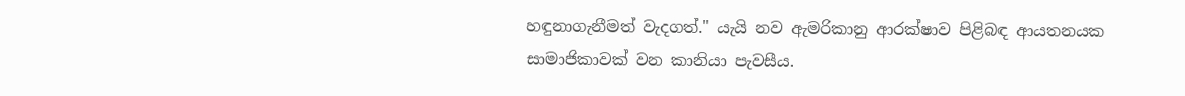හඳුනාගැනීමත් වැදගත්." යැයි නව ඇමරිකානු ආරක්ෂාව පිළිබඳ ආයතනයක සාමාජිකාවක් වන කානියා පැවසීය.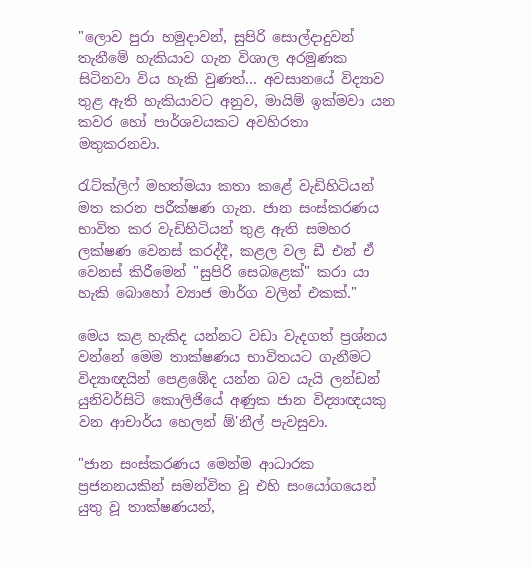"ලොව පුරා හමුදාවන්, සුපිරි සොල්දාදුවන් තැනීමේ හැකියාව ගැන විශාල අරමුණක සිටිනවා විය හැකි වුණත්... අවසානයේ විද්‍යාව තුළ ඇති හැකියාවට අනුව, මායිම් ඉක්මවා යන කවර හෝ පාර්ශවයකට අවහිරතා මතුකරනවා.

රැට්ක්ලිෆ් මහත්මයා කතා කළේ වැඩිහිටියන් මත කරන පරීක්ෂණ ගැන. ජාන සංස්කරණය භාවිත කර වැඩිහිටියන් තුළ ඇති සමහර ලක්ෂණ වෙනස් කරද්දී, කළල වල ඩී එන් ඒ වෙනස් කිරීමෙන් "සුපිරි සෙබළෙක්" කරා යා හැකි බොහෝ ව්‍යාජ මාර්ග වලින් එකක්."

මෙය කළ හැකිද යන්නට වඩා වැදගත් ප්‍රශ්නය වන්නේ මෙම තාක්ෂණය භාවිතයට ගැනීමට විද්‍යාඥයින් පෙළඹේද යන්න බව යැයි ලන්ඩන් යුනිවර්සිටි කොලිජියේ අණුක ජාන විද්‍යාඥයකු වන ආචාර්ය හෙලන් ඕ'නීල් පැවසුවා.

"ජාන සංස්කරණය මෙන්ම ආධාරක ප්‍රජනනයකින් සමන්විත වූ එහි සංයෝගයෙන් යුතු වූ තාක්ෂණයන්,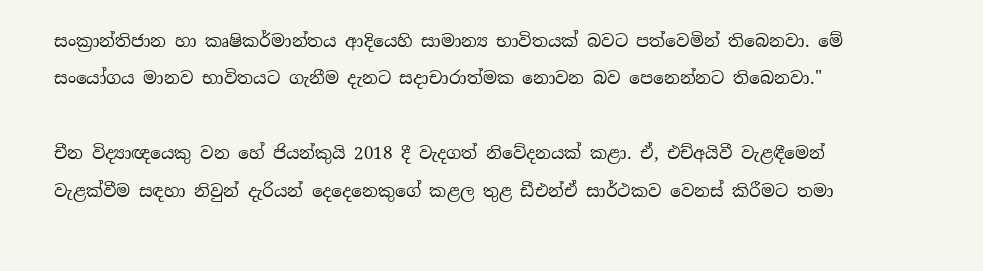සංක්‍රාන්තිජාන හා කෘෂිකර්මාන්තය ආදියෙහි සාමාන්‍ය භාවිතයක් බවට පත්වෙමින් තිබෙනවා. මේ සංයෝගය මානව භාවිතයට ගැනීම දැනට සදාචාරාත්මක නොවන බව පෙනෙන්නට තිබෙනවා."

චීන විද්‍යාඥයෙකු වන හේ ජියන්කුයි 2018 දී වැදගත් නිවේදනයක් කළා. ඒ, එච්අයිවී වැළඳීමෙන් වැළක්වීම සඳහා නිවුන් දැරියන් දෙදෙනෙකුගේ කළල තුළ ඩීඑන්ඒ සාර්ථකව වෙනස් කිරීමට තමා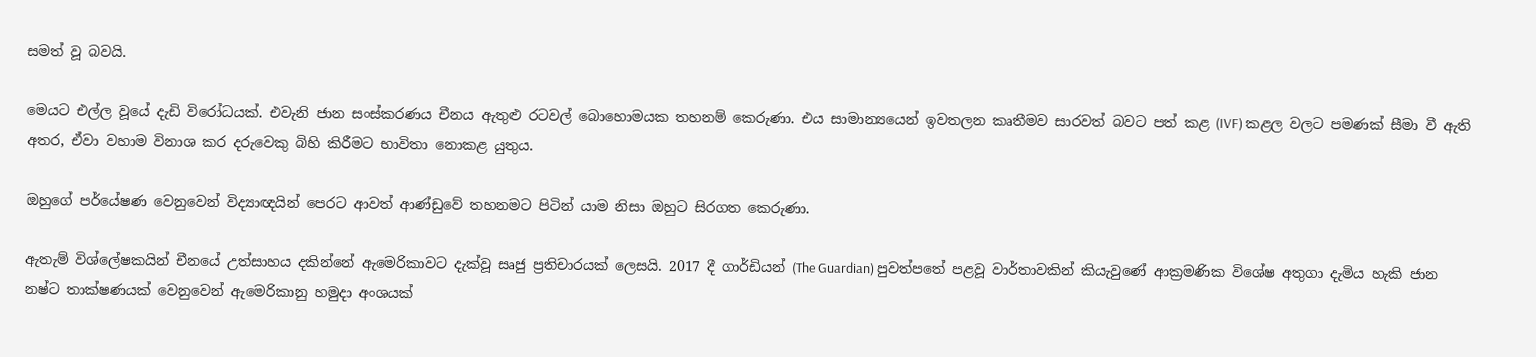සමත් වූ බවයි.

මෙයට එල්ල වූයේ දැඩි විරෝධයක්. එවැනි ජාන සංස්කරණය චීනය ඇතුළු රටවල් බොහොමයක තහනම් කෙරුණා. එය සාමාන්‍යයෙන් ඉවතලන කෘතීමව සාරවත් බවට පත් කළ (IVF) කළල වලට පමණක් සීමා වී ඇති අතර, ඒවා වහාම විනාශ කර දරුවෙකු බිහි කිරීමට භාවිතා නොකළ යුතුය.

ඔහුගේ පර්යේෂණ වෙනුවෙන් විද්‍යාඥයින් පෙරට ආවත් ආණ්ඩුවේ තහනමට පිටින් යාම නිසා ඔහුට සිරගත කෙරුණා.

ඇතැම් විශ්ලේෂකයින් චීනයේ උත්සාහය දකින්නේ ඇමෙරිකාවට දැක්වූ සෘජු ප්‍රතිචාරයක් ලෙසයි. 2017 දී ගාර්ඩියන් (The Guardian) පුවත්පතේ පළවූ වාර්තාවකින් කියැවුණේ ආක්‍රමණික විශේෂ අතුගා දැමිය හැකි ජාන නෂ්ට තාක්ෂණයක් වෙනුවෙන් ඇමෙරිකානු හමුදා අංශයක්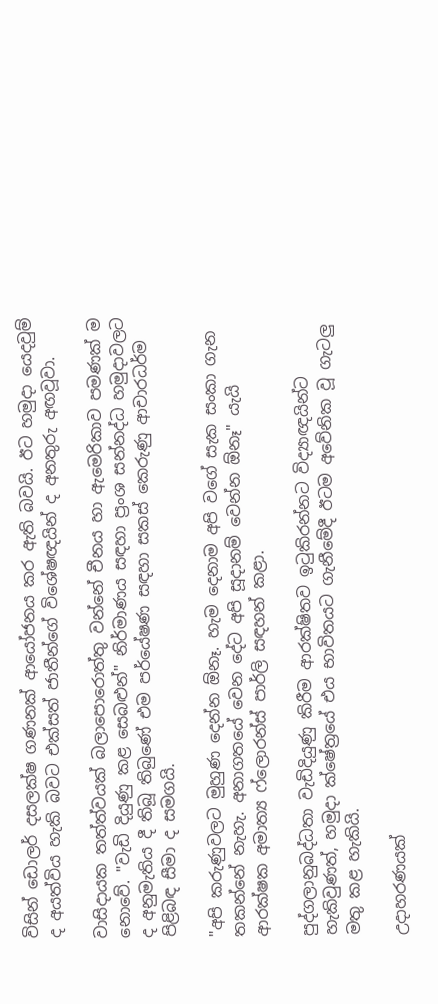විසින් ඩොලර් දසලක්ෂ ගණනක් ආයෝජනය කර ඇති බවයි. ඊට හමුදා යෙදවුම් ද අයත්විය හැකි බවට එක්සත් ජාතීන්ගේ විශේෂඥයින් ද අනතුරු අඟවූවා.

වාසිදායක තත්ත්වයක් බලාපොරොත්තු වන්නේ චීනය හා ඇමෙරිකාව පමණක් ම නොවේ. "වැඩි දියුණු කළ සෙබළුන්" නිර්මාණය සඳහා ප්‍රංශ සන්නද්ධ හමුදාවලට ද අනුමැතිය දී තිබූ තිබුණේ එම පර්යේෂණ සඳහා සකස් කෙරුණු ආචාරධර්ම පිළිබඳ සීමා ද සමගයි.

"අපි කරුණුවලට මුහුණ දෙන්න ඕනෑ. හැම දෙනාම අපි වගේ සැක සංකා ගැන තකන්නේ නැහැ. අනාගතයේ වෙන දේට අපි සූදානම් වෙන්න ඕනෑ" යැයි ආරක්ෂක අමාත්‍ය ෆ්ලොරන්ස් පාර්ලි සඳහන් කළා.

පුද්ගලානුබද්ධතා වැඩිදියුණු කිරීම ආරක්ෂිතව ඉටුකිරන්නට විද්‍යාඥයින්ට හැකිවුණත්, හමුදා ක්ෂේත්‍රයේ එය භාවිතයට ගැනීමේදී ඊටම අවේනික වූ ගැටලු මතු කළ හැකියි.

උදාහරණයක්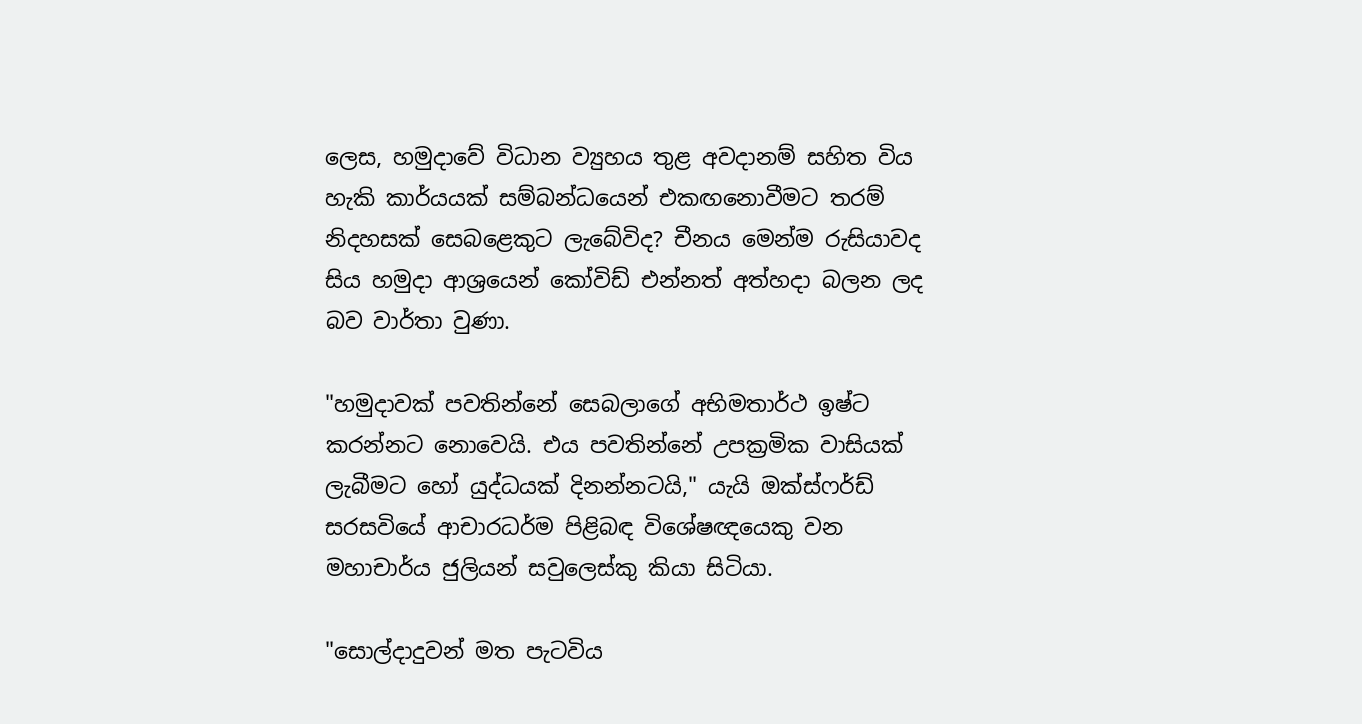ලෙස, හමුදාවේ විධාන ව්‍යුහය තුළ අවදානම් සහිත විය හැකි කාර්යයක් සම්බන්ධයෙන් එකඟනොවීමට තරම් නිදහසක් සෙබළෙකුට ලැබේවිද? චීනය මෙන්ම රුසියාවද සිය හමුදා ආශ්‍රයෙන් කෝවිඩ් එන්නත් අත්හදා බලන ලද බව වාර්තා වුණා.

"හමුදාවක් පවතින්නේ සෙබලාගේ අභිමතාර්ථ ඉෂ්ට කරන්නට නොවෙයි. එය පවතින්නේ උපක්‍රමික වාසියක් ලැබීමට හෝ යුද්ධයක් දිනන්නටයි," යැයි ඔක්ස්ෆර්ඩ් සරසවියේ ආචාරධර්ම පිළිබඳ විශේෂඥයෙකු වන මහාචාර්ය ජුලියන් සවුලෙස්කු කියා සිටියා.

"සොල්දාදුවන් මත පැටවිය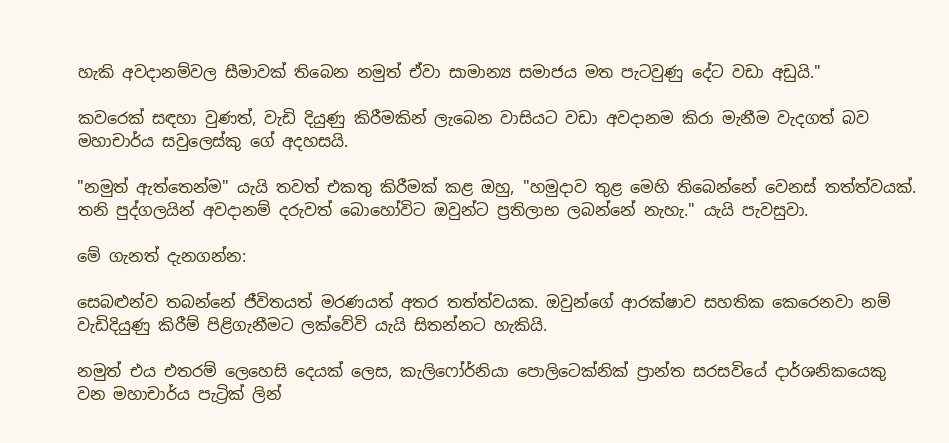හැකි අවදානම්වල සීමාවක් තිබෙන නමුත් ඒවා සාමාන්‍ය සමාජය මත පැටවුණු දේට වඩා අඩුයි."

කවරෙක් සඳහා වුණත්, වැඩි දියුණු කිරීමකින් ලැබෙන වාසියට වඩා අවදානම කිරා මැනීම වැදගත් බව මහාචාර්ය සවුලෙස්කු ගේ අදහසයි.

"නමුත් ඇත්තෙන්ම" යැයි තවත් එකතු කිරීමක් කළ ඔහු, "හමුදාව තුළ මෙහි තිබෙන්නේ වෙනස් තත්ත්වයක්. තනි පුද්ගලයින් අවදානම් දරුවත් බොහෝවිට ඔවුන්ට ප්‍රතිලාභ ලබන්නේ නැහැ." යැයි පැවසුවා.

මේ ගැනත් දැනගන්න:

සෙබළුන්ව තබන්නේ ජීවිතයත් මරණයත් අතර තත්ත්වයක. ඔවුන්ගේ ආරක්ෂාව සහතික කෙරෙනවා නම් වැඩිදියුණු කිරීම් පිළිගැනීමට ලක්වේවි යැයි සිතන්නට හැකියි.

නමුත් එය එතරම් ලෙහෙසි දෙයක් ලෙස, කැලිෆෝර්නියා පොලිටෙක්නික් ප්‍රාන්ත සරසවියේ දාර්ශනිකයෙකු වන මහාචාර්ය පැට්‍රික් ලින්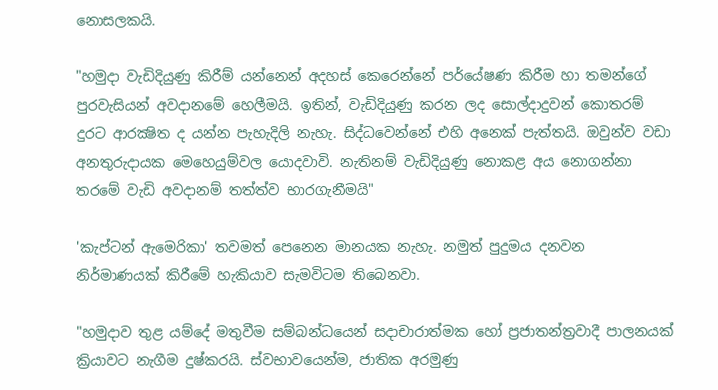නොසලකයි.

"හමුදා වැඩිදියුණු කිරීම් යන්නෙන් අදහස් කෙරෙන්නේ පර්යේෂණ කිරීම හා තමන්ගේ පුරවැසියන් අවදානමේ හෙලීමයි. ඉතින්, වැඩිදියුණු කරන ලද සොල්දාදුවන් කොතරම් දුරට ආරක්‍ෂිත ද යන්න පැහැදිලි නැහැ. සිද්ධවෙන්නේ එහි අනෙක් පැත්තයි. ඔවුන්ව වඩා අනතුරුදායක මෙහෙයුම්වල යොදවාවි. නැතිනම් වැඩිදියුණු නොකළ අය නොගන්නා තරමේ වැඩි අවදානම් තත්ත්ව භාරගැනීමයි"

'කැප්ටන් ඇමෙරිකා' තවමත් පෙනෙන මානයක නැහැ. නමුත් පුදුමය දනවන නිර්මාණයක් කිරීමේ හැකියාව සැමවිටම තිබෙනවා.

"හමුදාව තුළ යම්දේ මතුවීම සම්බන්ධයෙන් සදාචාරාත්මක හෝ ප්‍රජාතන්ත්‍රවාදී පාලනයක් ක්‍රියාවට නැගීම දුෂ්කරයි. ස්වභාවයෙන්ම, ජාතික අරමුණු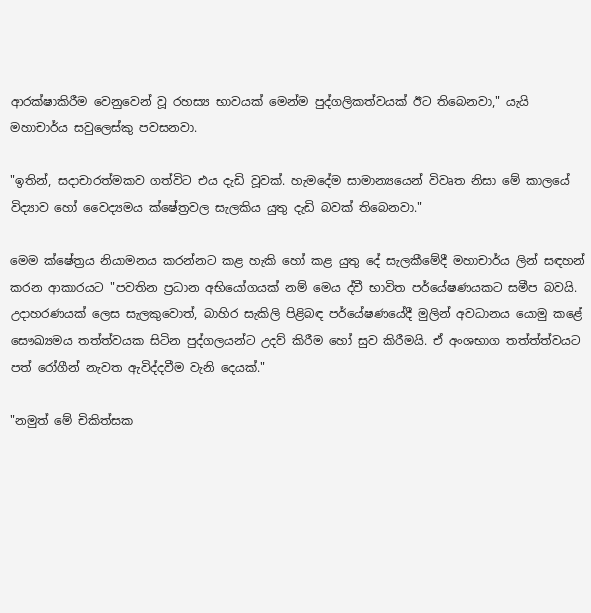ආරක්ෂාකිරීම වෙනුවෙන් වූ රහස්‍ය භාවයක් මෙන්ම පුද්ගලිකත්වයක් ඊට තිබෙනවා," යැයි මහාචාර්ය සවුලෙස්කු පවසනවා.

"ඉතින්, සදාචාරත්මකව ගත්විට එය දැඩි වූවක්. හැමදේම සාමාන්‍යයෙන් විවෘත නිසා මේ කාලයේ විද්‍යාව හෝ වෛද්‍යමය ක්ෂේත්‍රවල සැලකිය යුතු දැඩි බවක් තිබෙනවා."

මෙම ක්ෂේත්‍රය නියාමනය කරන්නට කළ හැකි හෝ කළ යුතු දේ සැලකීමේදී මහාචාර්ය ලින් සඳහන් කරන ආකාරයට "පවතින ප්‍රධාන අභියෝගයක් නම් මෙය ද්වී භාවිත පර්යේෂණයකට සමීප බවයි. උදාහරණයක් ලෙස සැලකුවොත්, බාහිර සැකිලි පිළිබඳ පර්යේෂණයේදී මුලින් අවධානය යොමු කළේ සෞඛ්‍යමය තත්ත්වයක සිටින පුද්ගලයන්ට උදව් කිරීම හෝ සුව කිරීමයි. ඒ අංශභාග තත්ත්ත්වයට පත් රෝගීන් නැවත ඇවිද්දවීම වැනි දෙයක්."

"නමුත් මේ චිකිත්සක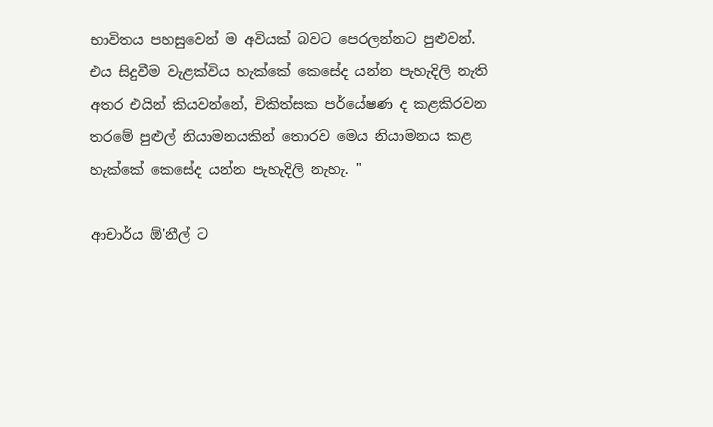භාවිතය පහසුවෙන් ම අවියක් බවට පෙරලන්නට පුළුවන්. එය සිදුවීම වැළක්විය හැක්කේ කෙසේද යන්න පැහැදිලි නැති අතර එයින් කියවන්නේ, චිකිත්සක පර්යේෂණ ද කළකිරවන තරමේ පුළුල් නියාමනයකින් තොරව මෙය නියාමනය කළ හැක්කේ කෙසේද යන්න පැහැදිලි නැහැ. "

ආචාර්ය ඕ'නීල් ට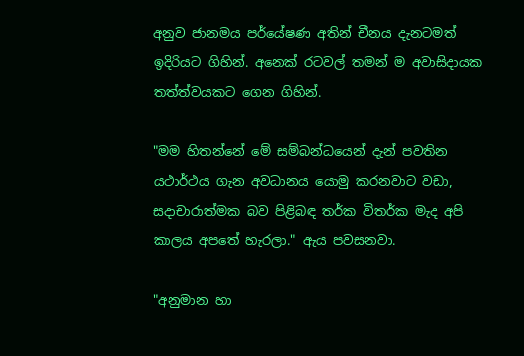අනුව ජානමය පර්යේෂණ අතින් චීනය දැනටමත් ඉදිරියට ගිහින්. අනෙක් රටවල් තමන් ම අවාසිදායක තත්ත්වයකට ගෙන ගිහින්.

"මම හිතන්නේ මේ සම්බන්ධයෙන් දැන් පවතින යථාර්ථය ගැන අවධානය යොමු කරනවාට වඩා, සදාචාරාත්මක බව පිළිබඳ තර්ක විතර්ක මැද අපි කාලය අපතේ හැරලා." ඇය පවසනවා.

"අනුමාන හා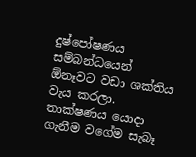දුෂ්පෝෂණය සම්බන්ධයෙන් ඕනෑවට වඩා ශක්තිය වැය කරලා. තාක්ෂණය යොදා ගැනීම වගේම සැබෑ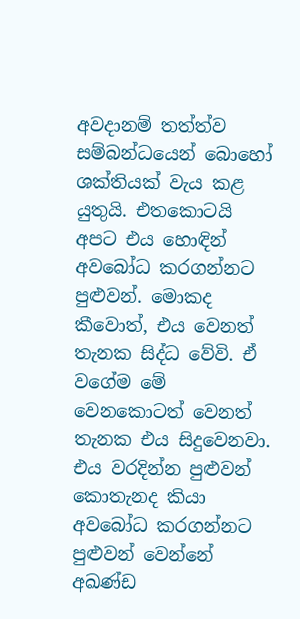අවදානම් තත්ත්ව සම්බන්ධයෙන් බොහෝ ශක්තියක් වැය කළ යුතුයි. එතකොටයි අපට එය හොඳින් අවබෝධ කරගන්නට පුළුවන්. මොකද කීවොත්, එය වෙනත් තැනක සිද්ධ වේවි. ඒ වගේම මේ වෙනකොටත් වෙනත් තැනක එය සිදුවෙනවා. එය වරදින්න පුළුවන් කොතැනද කියා අවබෝධ කරගන්නට පුළුවන් වෙන්නේ අඛණ්ඩ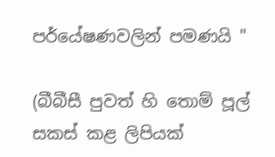පර්යේෂණවලින් පමණයි "

(බීබීසී පුවත් හි තොම් පූල් සකස් කළ ලිපියක්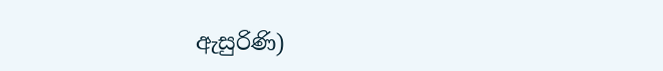ඇසුරිණි)